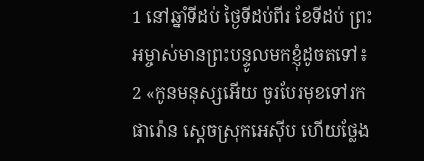1 នៅឆ្នាំទីដប់ ថ្ងៃទីដប់ពីរ ខែទីដប់ ព្រះអម្ចាស់មានព្រះបន្ទូលមកខ្ញុំដូចតទៅ៖
2 «កូនមនុស្សអើយ ចូរបែរមុខទៅរកផារ៉ោន ស្ដេចស្រុកអេស៊ីប ហើយថ្លែង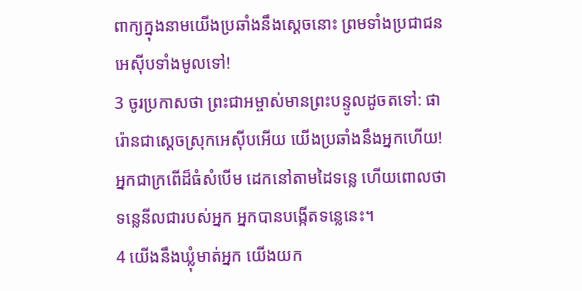ពាក្យក្នុងនាមយើងប្រឆាំងនឹងស្ដេចនោះ ព្រមទាំងប្រជាជនអេស៊ីបទាំងមូលទៅ!
3 ចូរប្រកាសថា ព្រះជាអម្ចាស់មានព្រះបន្ទូលដូចតទៅ: ផារ៉ោនជាស្ដេចស្រុកអេស៊ីបអើយ យើងប្រឆាំងនឹងអ្នកហើយ! អ្នកជាក្រពើដ៏ធំសំបើម ដេកនៅតាមដៃទន្លេ ហើយពោលថា ទន្លេនីលជារបស់អ្នក អ្នកបានបង្កើតទន្លេនេះ។
4 យើងនឹងឃ្លុំមាត់អ្នក យើងយក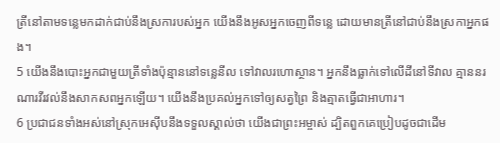ត្រីនៅតាមទន្លេមកដាក់ជាប់នឹងស្រការបស់អ្នក យើងនឹងអូសអ្នកចេញពីទន្លេ ដោយមានត្រីនៅជាប់នឹងស្រកាអ្នកផង។
5 យើងនឹងបោះអ្នកជាមួយត្រីទាំងប៉ុន្មាននៅទន្លេនីល ទៅវាលរហោស្ថាន។ អ្នកនឹងធ្លាក់ទៅលើដីនៅទីវាល គ្មាននរណារវីរវល់នឹងសាកសពអ្នកឡើយ។ យើងនឹងប្រគល់អ្នកទៅឲ្យសត្វព្រៃ និងត្មាតធ្វើជាអាហារ។
6 ប្រជាជនទាំងអស់នៅស្រុកអេស៊ីបនឹងទទួលស្គាល់ថា យើងជាព្រះអម្ចាស់ ដ្បិតពួកគេប្រៀបដូចជាដើម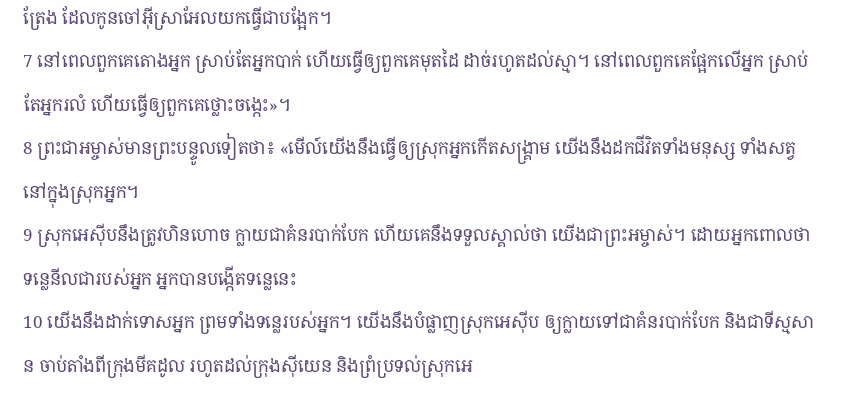ត្រែង ដែលកូនចៅអ៊ីស្រាអែលយកធ្វើជាបង្អែក។
7 នៅពេលពួកគេតោងអ្នក ស្រាប់តែអ្នកបាក់ ហើយធ្វើឲ្យពួកគេមុតដៃ ដាច់រហូតដល់ស្មា។ នៅពេលពួកគេផ្អែកលើអ្នក ស្រាប់តែអ្នករលំ ហើយធ្វើឲ្យពួកគេថ្លោះចង្កេះ»។
8 ព្រះជាអម្ចាស់មានព្រះបន្ទូលទៀតថា៖ «មើល៍យើងនឹងធ្វើឲ្យស្រុកអ្នកកើតសង្គ្រាម យើងនឹងដកជីវិតទាំងមនុស្ស ទាំងសត្វ នៅក្នុងស្រុកអ្នក។
9 ស្រុកអេស៊ីបនឹងត្រូវហិនហោច ក្លាយជាគំនរបាក់បែក ហើយគេនឹងទទួលស្គាល់ថា យើងជាព្រះអម្ចាស់។ ដោយអ្នកពោលថា ទន្លេនីលជារបស់អ្នក អ្នកបានបង្កើតទន្លេនេះ
10 យើងនឹងដាក់ទោសអ្នក ព្រមទាំងទន្លេរបស់អ្នក។ យើងនឹងបំផ្លាញស្រុកអេស៊ីប ឲ្យក្លាយទៅជាគំនរបាក់បែក និងជាទីស្មសាន ចាប់តាំងពីក្រុងមីគដូល រហូតដល់ក្រុងស៊ីយេន និងព្រំប្រទល់ស្រុកអេ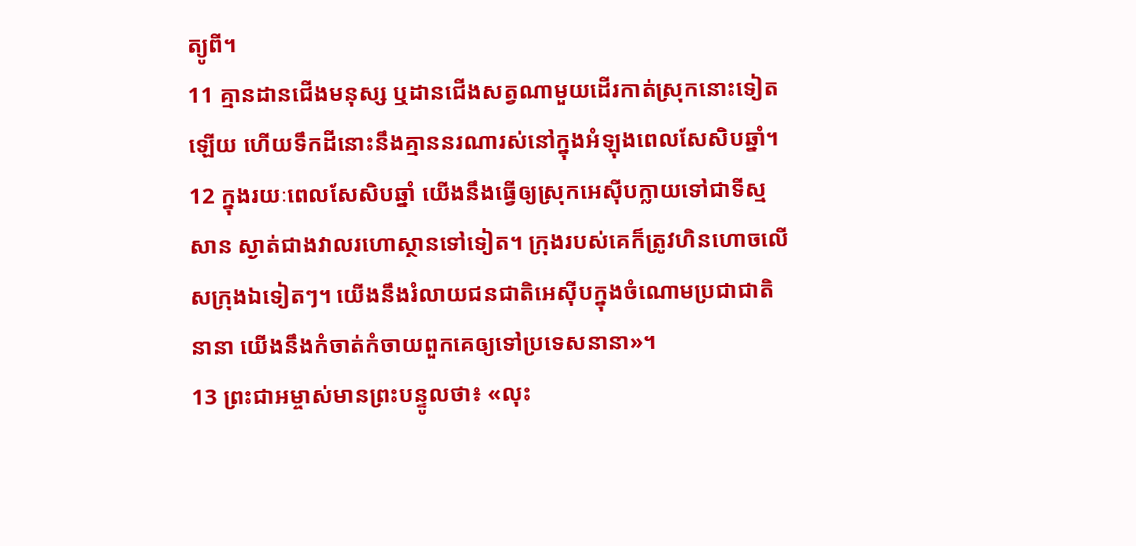ត្យូពី។
11 គ្មានដានជើងមនុស្ស ឬដានជើងសត្វណាមួយដើរកាត់ស្រុកនោះទៀតឡើយ ហើយទឹកដីនោះនឹងគ្មាននរណារស់នៅក្នុងអំឡុងពេលសែសិបឆ្នាំ។
12 ក្នុងរយៈពេលសែសិបឆ្នាំ យើងនឹងធ្វើឲ្យស្រុកអេស៊ីបក្លាយទៅជាទីស្មសាន ស្ងាត់ជាងវាលរហោស្ថានទៅទៀត។ ក្រុងរបស់គេក៏ត្រូវហិនហោចលើសក្រុងឯទៀតៗ។ យើងនឹងរំលាយជនជាតិអេស៊ីបក្នុងចំណោមប្រជាជាតិនានា យើងនឹងកំចាត់កំចាយពួកគេឲ្យទៅប្រទេសនានា»។
13 ព្រះជាអម្ចាស់មានព្រះបន្ទូលថា៖ «លុះ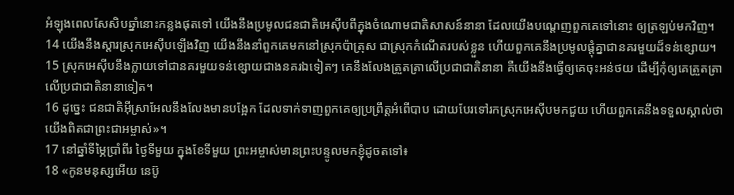អំឡុងពេលសែសិបឆ្នាំនោះកន្លងផុតទៅ យើងនឹងប្រមូលជនជាតិអេស៊ីបពីក្នុងចំណោមជាតិសាសន៍នានា ដែលយើងបណ្ដេញពួកគេទៅនោះ ឲ្យត្រឡប់មកវិញ។
14 យើងនឹងស្ដារស្រុកអេស៊ីបឡើងវិញ យើងនឹងនាំពួកគេមកនៅស្រុកប៉ាត្រុស ជាស្រុកកំណើតរបស់ខ្លួន ហើយពួកគេនឹងប្រមូលផ្ដុំគ្នាជានគរមួយដ៏ទន់ខ្សោយ។
15 ស្រុកអេស៊ីបនឹងក្លាយទៅជានគរមួយទន់ខ្សោយជាងនគរឯទៀតៗ គេនឹងលែងត្រួតត្រាលើប្រជាជាតិនានា គឺយើងនឹងធ្វើឲ្យគេចុះអន់ថយ ដើម្បីកុំឲ្យគេត្រួតត្រាលើប្រជាជាតិនានាទៀត។
16 ដូច្នេះ ជនជាតិអ៊ីស្រាអែលនឹងលែងមានបង្អែក ដែលទាក់ទាញពួកគេឲ្យប្រព្រឹត្តអំពើបាប ដោយបែរទៅរកស្រុកអេស៊ីបមកជួយ ហើយពួកគេនឹងទទួលស្គាល់ថា យើងពិតជាព្រះជាអម្ចាស់»។
17 នៅឆ្នាំទីម្ភៃប្រាំពីរ ថ្ងៃទីមួយ ក្នុងខែទីមួយ ព្រះអម្ចាស់មានព្រះបន្ទូលមកខ្ញុំដូចតទៅ៖
18 «កូនមនុស្សអើយ នេប៊ូ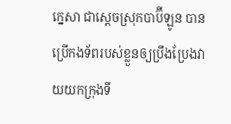ក្នេសា ជាស្ដេចស្រុកបាប៊ីឡូន បានប្រើកងទ័ពរបស់ខ្លួនឲ្យប្រឹងប្រែងវាយយកក្រុងទី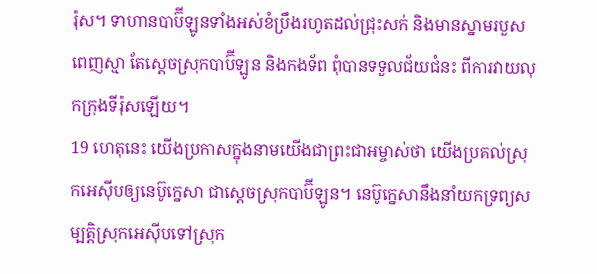រ៉ុស។ ទាហានបាប៊ីឡូនទាំងអស់ខំប្រឹងរហូតដល់ជ្រុះសក់ និងមានស្នាមរបួសពេញស្មា តែស្ដេចស្រុកបាប៊ីឡូន និងកងទ័ព ពុំបានទទួលជ័យជំនះ ពីការវាយលុកក្រុងទីរ៉ុសឡើយ។
19 ហេតុនេះ យើងប្រកាសក្នុងនាមយើងជាព្រះជាអម្ចាស់ថា យើងប្រគល់ស្រុកអេស៊ីបឲ្យនេប៊ូក្នេសា ជាស្ដេចស្រុកបាប៊ីឡូន។ នេប៊ូក្នេសានឹងនាំយកទ្រព្យសម្បត្តិស្រុកអេស៊ីបទៅស្រុក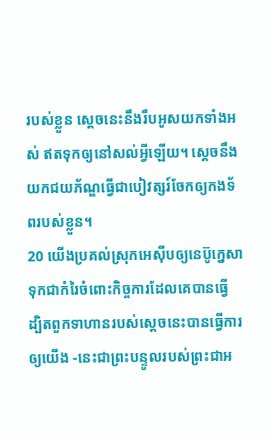របស់ខ្លួន ស្ដេចនេះនឹងរឹបអូសយកទាំងអស់ ឥតទុកឲ្យនៅសល់អ្វីឡើយ។ ស្ដេចនឹងយកជយភ័ណ្ឌធ្វើជាបៀវត្សរ៍ចែកឲ្យកងទ័ពរបស់ខ្លួន។
20 យើងប្រគល់ស្រុកអេស៊ីបឲ្យនេប៊ូក្នេសា ទុកជាកំរៃចំពោះកិច្ចការដែលគេបានធ្វើ ដ្បិតពួកទាហានរបស់ស្ដេចនេះបានធ្វើការឲ្យយើង -នេះជាព្រះបន្ទូលរបស់ព្រះជាអ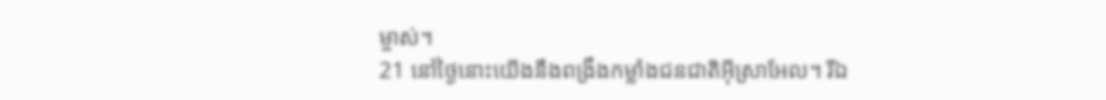ម្ចាស់។
21 នៅថ្ងៃនោះយើងនឹងពង្រឹងកម្លាំងជនជាតិអ៊ីស្រាអែល។ រីឯ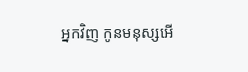អ្នកវិញ កូនមនុស្សអើ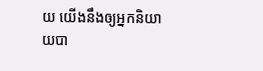យ យើងនឹងឲ្យអ្នកនិយាយបា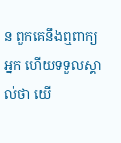ន ពួកគេនឹងឮពាក្យអ្នក ហើយទទួលស្គាល់ថា យើ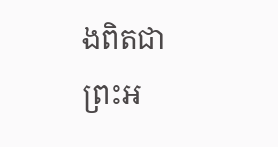ងពិតជាព្រះអ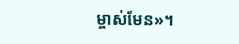ម្ចាស់មែន»។